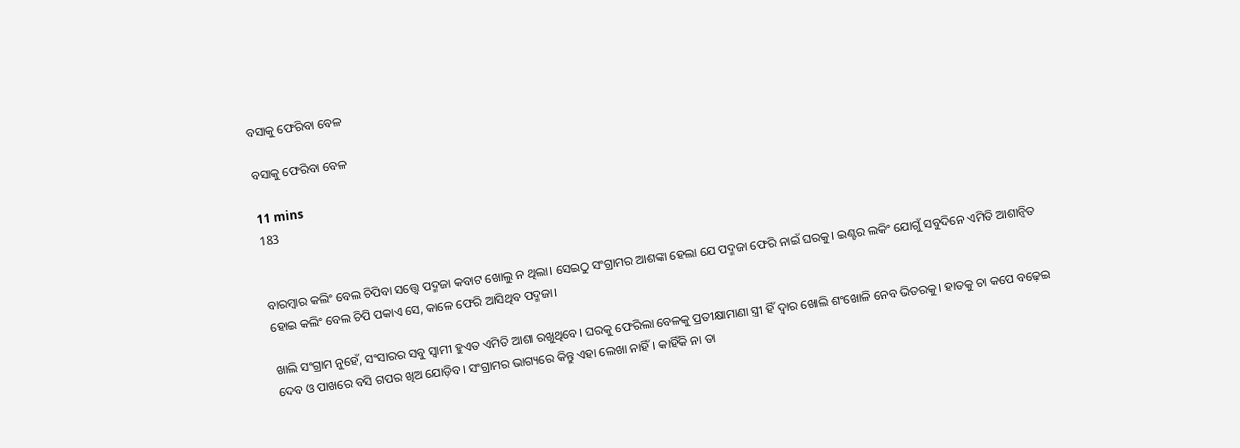ବସାକୁ ଫେରିବା ବେଳ

ବସାକୁ ଫେରିବା ବେଳ

11 mins
183


ବାରମ୍ବାର କଲିଂ ବେଲ ଚିପିବା ସତ୍ତ୍ୱେ ପଦ୍ମଜା କବାଟ ଖୋଲୁ ନ ଥିଲା। ସେଇଠୁ ସଂଗ୍ରାମର ଆଶଙ୍କା ହେଲା ଯେ ପଦ୍ମଜା ଫେରି ନାଇଁ ଘରକୁ। ଇଣ୍ଟର ଲକିଂ ଯୋଗୁଁ ସବୁଦିନେ ଏମିତି ଆଶାନ୍ବିତ ହୋଇ କଲିଂ ବେଲ ଚିପି ପକାଏ ସେ, କାଳେ ଫେରି ଆସିଥିବ ପଦ୍ମଜା।

ଖାଲି ସଂଗ୍ରାମ ନୁହେଁ, ସଂସାରର ସବୁ ସ୍ୱାମୀ ହୁଏତ ଏମିତି ଆଶା ରଖୁଥିବେ। ଘରକୁ ଫେରିଲା ବେଳକୁ ପ୍ରତୀକ୍ଷାମାଣା ସ୍ତ୍ରୀ ହିଁ ଦ୍ୱାର ଖୋଲି ଶଂଖୋଳି ନେବ ଭିତରକୁ। ହାତକୁ ଚା କପେ ବଢ଼େଇ ଦେବ ଓ ପାଖରେ ବସି ଗପର ଖିଅ ଯୋଡ଼ିବ। ସଂଗ୍ରାମର ଭାଗ୍ୟରେ କିନ୍ତୁ ଏହା ଲେଖା ନାହିଁ। କାହିଁକି ନା ତା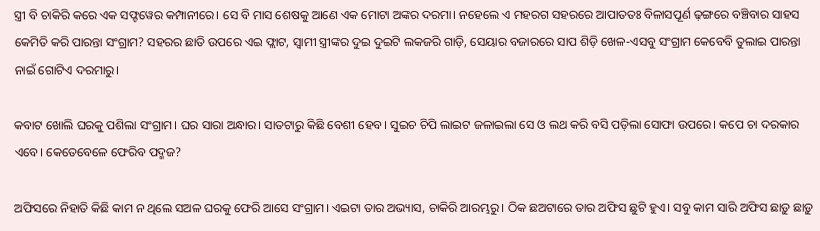ସ୍ତ୍ରୀ ବି ଚାକିରି କରେ ଏକ ସଫ୍ଟୱେର କମ୍ପାନୀରେ। ସେ ବି ମାସ ଶେଷକୁ ଆଣେ ଏକ ମୋଟା ଅଙ୍କର ଦରମା। ନହେଲେ ଏ ମହରଗ ସହରରେ ଆପାତତଃ ବିଳାସପୂର୍ଣ ଢ଼ଙ୍ଗରେ ବଞ୍ଚିବାର ସାହସ କେମିତି କରି ପାରନ୍ତା ସଂଗ୍ରାମ? ସହରର ଛାତି ଉପରେ ଏଇ ଫ୍ଲାଟ, ସ୍ୱାମୀ ସ୍ତ୍ରୀଙ୍କର ଦୁଇ ଦୁଇଟି ଲକଜରି ଗାଡ଼ି, ସେୟାର ବଜାରରେ ସାପ ଶିଡ଼ି ଖେଳ-ଏସବୁ ସଂଗ୍ରାମ କେବେବି ତୁଲାଇ ପାରନ୍ତା ନାଇଁ ଗୋଟିଏ ଦରମାରୁ।

କବାଟ ଖୋଲି ଘରକୁ ପଶିଲା ସଂଗ୍ରାମ। ଘର ସାରା ଅନ୍ଧାର। ସାତଟାରୁ କିଛି ବେଶୀ ହେବ। ସୁଇଚ ଚିପି ଲାଇଟ ଜଳାଇଲା ସେ ଓ ଲଥ କରି ବସି ପଡ଼ିଲା ସୋଫା ଉପରେ। କପେ ଚା ଦରକାର ଏବେ। କେତେବେଳେ ଫେରିବ ପଦ୍ମଜ?

ଅଫିସରେ ନିହାତି କିଛି କାମ ନ ଥିଲେ ସଅଳ ଘରକୁ ଫେରି ଆସେ ସଂଗ୍ରାମ। ଏଇଟା ତାର ଅଭ୍ୟାସ, ଚାକିରି ଆରମ୍ଭରୁ। ଠିକ ଛଅଟାରେ ତାର ଅଫିସ ଛୁଟି ହୁଏ। ସବୁ କାମ ସାରି ଅଫିସ ଛାଡ଼ୁ ଛାଡ଼ୁ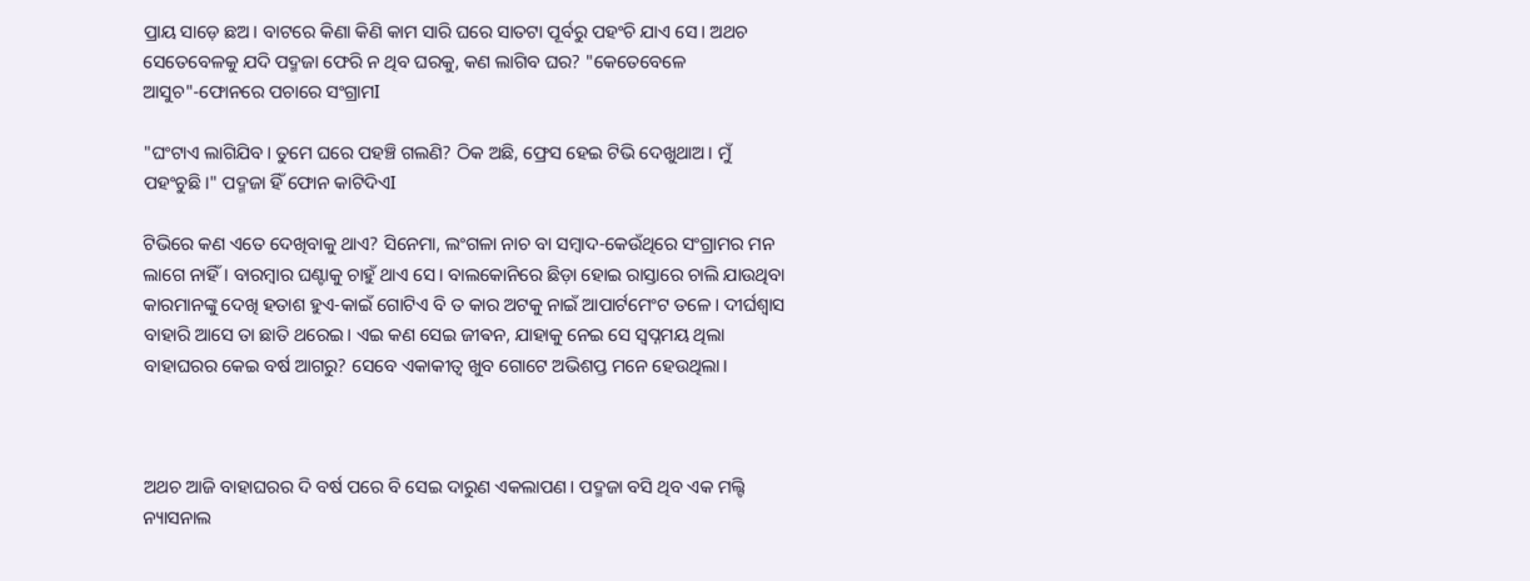ପ୍ରାୟ ସାଡ଼େ ଛଅ। ବାଟରେ କିଣା କିଣି କାମ ସାରି ଘରେ ସାତଟା ପୂର୍ବରୁ ପହଂଚି ଯାଏ ସେ। ଅଥଚ ସେତେବେଳକୁ ଯଦି ପଦ୍ମଜା ଫେରି ନ ଥିବ ଘରକୁ, କଣ ଲାଗିବ ଘର? "କେତେବେଳେ ଆସୁଚ"-ଫୋନରେ ପଚାରେ ସଂଗ୍ରାମI

"ଘଂଟାଏ ଲାଗିଯିବ। ତୁମେ ଘରେ ପହଞ୍ଚି ଗଲଣି? ଠିକ ଅଛି, ଫ୍ରେସ ହେଇ ଟିଭି ଦେଖୁଥାଅ। ମୁଁ ପହଂଚୁଛି।" ପଦ୍ମଜା ହିଁ ଫୋନ କାଟିଦିଏI

ଟିଭିରେ କଣ ଏତେ ଦେଖିବାକୁ ଥାଏ? ସିନେମା, ଲଂଗଳା ନାଚ ବା ସମ୍ବାଦ-କେଉଁଥିରେ ସଂଗ୍ରାମର ମନ ଲାଗେ ନାହିଁ। ବାରମ୍ବାର ଘଣ୍ଟାକୁ ଚାହୁଁ ଥାଏ ସେ। ବାଲକୋନିରେ ଛିଡ଼ା ହୋଇ ରାସ୍ତାରେ ଚାଲି ଯାଉଥିବା କାରମାନଙ୍କୁ ଦେଖି ହତାଶ ହୁଏ-କାଇଁ ଗୋଟିଏ ବି ତ କାର ଅଟକୁ ନାଇଁ ଆପାର୍ଟମେଂଟ ତଳେ। ଦୀର୍ଘଶ୍ଵାସ ବାହାରି ଆସେ ତା ଛାତି ଥରେଇ। ଏଇ କଣ ସେଇ ଜୀଵନ, ଯାହାକୁ ନେଇ ସେ ସ୍ବପ୍ନମୟ ଥିଲା ବାହାଘରର କେଇ ବର୍ଷ ଆଗରୁ? ସେବେ ଏକାକୀତ୍ୱ ଖୁବ ଗୋଟେ ଅଭିଶପ୍ତ ମନେ ହେଉଥିଲା।



ଅଥଚ ଆଜି ବାହାଘରର ଦି ବର୍ଷ ପରେ ବି ସେଇ ଦାରୁଣ ଏକଲାପଣ। ପଦ୍ମଜା ବସି ଥିବ ଏକ ମଲ୍ଟି ନ୍ୟାସନାଲ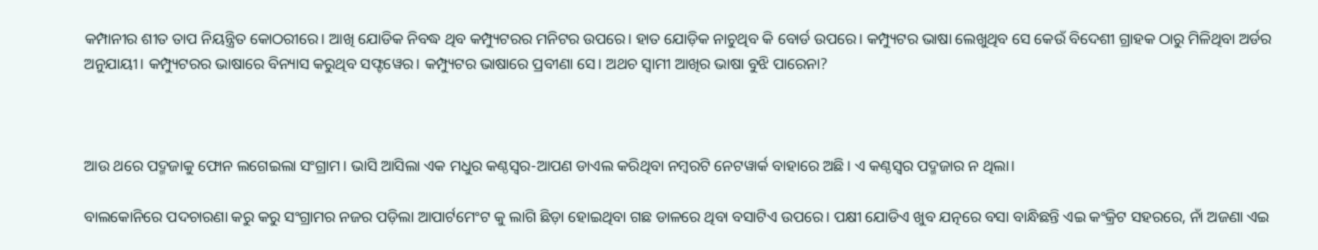କମ୍ପାନୀର ଶୀତ ତାପ ନିୟନ୍ତ୍ରିତ କୋଠରୀରେ। ଆଖି ଯୋଡିକ ନିବଦ୍ଧ ଥିବ କମ୍ପ୍ୟୁଟରର ମନିଟର ଉପରେ। ହାତ ଯୋଡ଼ିକ ନାଚୁଥିବ କି ବୋର୍ଡ ଉପରେ। କମ୍ପ୍ୟୁଟର ଭାଷା ଲେଖୁଥିବ ସେ କେଉଁ ବିଦେଶୀ ଗ୍ରାହକ ଠାରୁ ମିଳିଥିବା ଅର୍ଡର ଅନୁଯାୟୀ। କମ୍ପ୍ୟୁଟରର ଭାଷାରେ ବିନ୍ୟାସ କରୁଥିବ ସଫ୍ଟୱେର। କମ୍ପ୍ୟୁଟର ଭାଷାରେ ପ୍ରବୀଣା ସେ। ଅଥଚ ସ୍ୱାମୀ ଆଖିର ଭାଷା ବୁଝି ପାରେନା?



ଆଉ ଥରେ ପଦ୍ମଜାକୁ ଫୋନ ଲଗେଇଲା ସଂଗ୍ରାମ। ଭାସି ଆସିଲା ଏକ ମଧୁର କଣ୍ଠସ୍ୱର-ଆପଣ ଡାଏଲ କରିଥିବା ନମ୍ବରଟି ନେଟୱାର୍କ ବାହାରେ ଅଛି। ଏ କଣ୍ଠସ୍ୱର ପଦ୍ମଜାର ନ ଥିଲା।

ବାଲକୋନିରେ ପଦଚାରଣା କରୁ କରୁ ସଂଗ୍ରାମର ନଜର ପଡ଼ିଲା ଆପାର୍ଟମେଂଟ କୁ ଲାଗି ଛିଡ଼ା ହୋଇଥିବା ଗଛ ଡାଳରେ ଥିବା ବସାଟିଏ ଉପରେ। ପକ୍ଷୀ ଯୋଡିଏ ଖୁବ ଯତ୍ନରେ ବସା ବାନ୍ଧିଛନ୍ତି ଏଇ କଂକ୍ରିଟ ସହରରେ, ନାଁ ଅଜଣା ଏଇ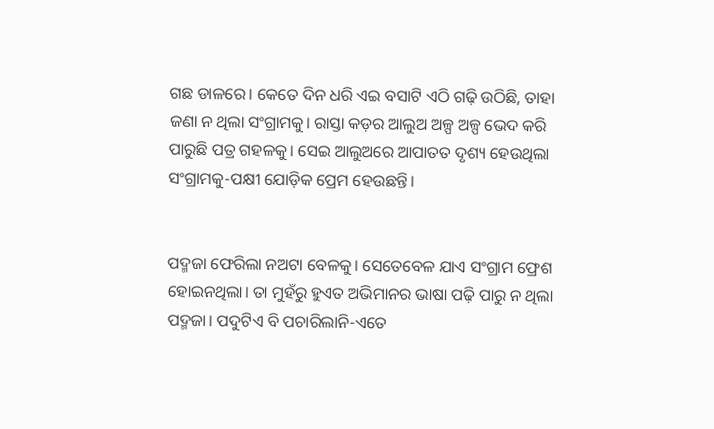ଗଛ ଡାଳରେ। କେତେ ଦିନ ଧରି ଏଇ ବସାଟି ଏଠି ଗଢ଼ି ଉଠିଛି, ତାହା ଜଣା ନ ଥିଲା ସଂଗ୍ରାମକୁ। ରାସ୍ତା କଡ଼ର ଆଲୁଅ ଅଳ୍ପ ଅଳ୍ପ ଭେଦ କରି ପାରୁଛି ପତ୍ର ଗହଳକୁ। ସେଇ ଆଲୁଅରେ ଆପାତତ ଦୃଶ୍ୟ ହେଉଥିଲା ସଂଗ୍ରାମକୁ-ପକ୍ଷୀ ଯୋଡ଼ିକ ପ୍ରେମ ହେଉଛନ୍ତି।


ପଦ୍ମଜା ଫେରିଲା ନଅଟା ବେଳକୁ। ସେତେବେଳ ଯାଏ ସଂଗ୍ରାମ ଫ୍ରେଶ ହୋଇନଥିଲା। ତା ମୁହଁରୁ ହୁଏତ ଅଭିମାନର ଭାଷା ପଢ଼ି ପାରୁ ନ ଥିଲା ପଦ୍ମଜା। ପଦୁଟିଏ ବି ପଚାରିଲାନି-ଏତେ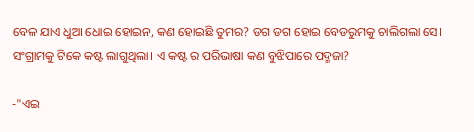ବେଳ ଯାଏ ଧୁଆ ଧୋଇ ହୋଇନ, କଣ ହୋଇଛି ତୁମର? ଡଗ ଡଗ ହୋଇ ବେଡରୁମକୁ ଚାଲିଗଲା ସେ। ସଂଗ୍ରାମକୁ ଟିକେ କଷ୍ଟ ଲାଗୁଥିଲା। ଏ କଷ୍ଟ ର ପରିଭାଷା କଣ ବୁଝିପାରେ ପଦ୍ମଜା?

-"ଏଇ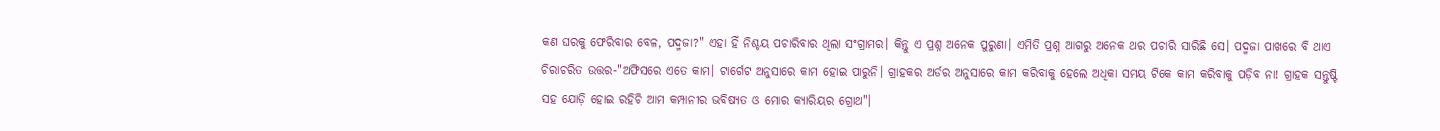କଣ ଘରକୁ ଫେରିବାର ବେଳ, ପଦ୍ମଜା?" ଏହା ହିଁ ନିଶ୍ଚୟ ପଚାରିବାର ଥିଲା ସଂଗ୍ରାମର। କିନ୍ତୁ ଏ ପ୍ରଶ୍ନ ଅନେକ ପୁରୁଣା। ଏମିତି ପ୍ରଶ୍ନ ଆଗରୁ ଅନେକ ଥର ପଚାରି ସାରିଛି ସେ। ପଦ୍ମଜା ପାଖରେ ବି ଥାଏ ଚିରାଚରିତ ଉତ୍ତର-"ଅଫିସରେ ଏତେ କାମ। ଟାର୍ଗେଟ ଅନୁସାରେ କାମ ହୋଇ ପାରୁନି। ଗ୍ରାହକର ଅର୍ଡର ଅନୁସାରେ କାମ କରିବାକୁ ହେଲେ ଅଧିକା ସମୟ ଟିକେ କାମ କରିବାକୁ ପଡ଼ିବ ନା! ଗ୍ରାହକ ସନ୍ତୁଷ୍ଟି ସହ ଯୋଡ଼ି ହୋଇ ରହିଚି ଆମ କମ୍ପାନୀର ଭବିଷ୍ୟତ ଓ ମୋର କ୍ୟାରିୟର ଗ୍ରୋଥ"।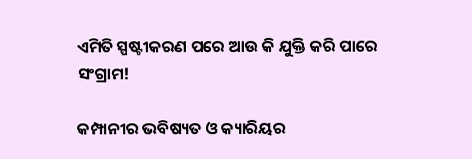ଏମିତି ସ୍ପଷ୍ଟୀକରଣ ପରେ ଆଉ କି ଯୁକ୍ତି କରି ପାରେ ସଂଗ୍ରାମ!

କମ୍ପାନୀର ଭବିଷ୍ୟତ ଓ କ୍ୟାରିୟର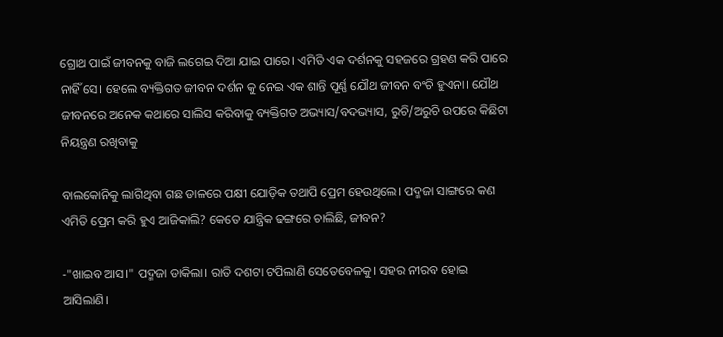ଗ୍ରୋଥ ପାଇଁ ଜୀବନକୁ ବାଜି ଲଗେଇ ଦିଆ ଯାଇ ପାରେ। ଏମିତି ଏକ ଦର୍ଶନକୁ ସହଜରେ ଗ୍ରହଣ କରି ପାରେ ନାହିଁ ସେ। ହେଲେ ବ୍ୟକ୍ତିଗତ ଜୀବନ ଦର୍ଶନ କୁ ନେଇ ଏକ ଶାନ୍ତି ପୂର୍ଣ୍ଣ ଯୌଥ ଜୀବନ ବଂଚି ହୁଏନା। ଯୌଥ ଜୀବନରେ ଅନେକ କଥାରେ ସାଲିସ କରିବାକୁ ବ୍ୟକ୍ତିଗତ ଅଭ୍ୟାସ/ବଦଭ୍ୟାସ, ରୁଚି/ଅରୁଚି ଉପରେ କିଛିଟା ନିୟନ୍ତ୍ରଣ ରଖିବାକୁ

ବାଲକୋନିକୁ ଲାଗିଥିବା ଗଛ ଡାଳରେ ପକ୍ଷୀ ଯୋଡ଼ିକ ତଥାପି ପ୍ରେମ ହେଉଥିଲେ। ପଦ୍ମଜା ସାଙ୍ଗରେ କଣ ଏମିତି ପ୍ରେମ କରି ହୁଏ ଆଜିକାଲି? କେତେ ଯାନ୍ତ୍ରିକ ଢଙ୍ଗରେ ଚାଲିଛି, ଜୀବନ?

-"ଖାଇବ ଆସ।" ପଦ୍ମଜା ଡାକିଲା। ରାତି ଦଶଟା ଟପିଲାଣି ସେତେବେଳକୁ। ସହର ନୀରବ ହୋଇ ଆସିଲାଣି।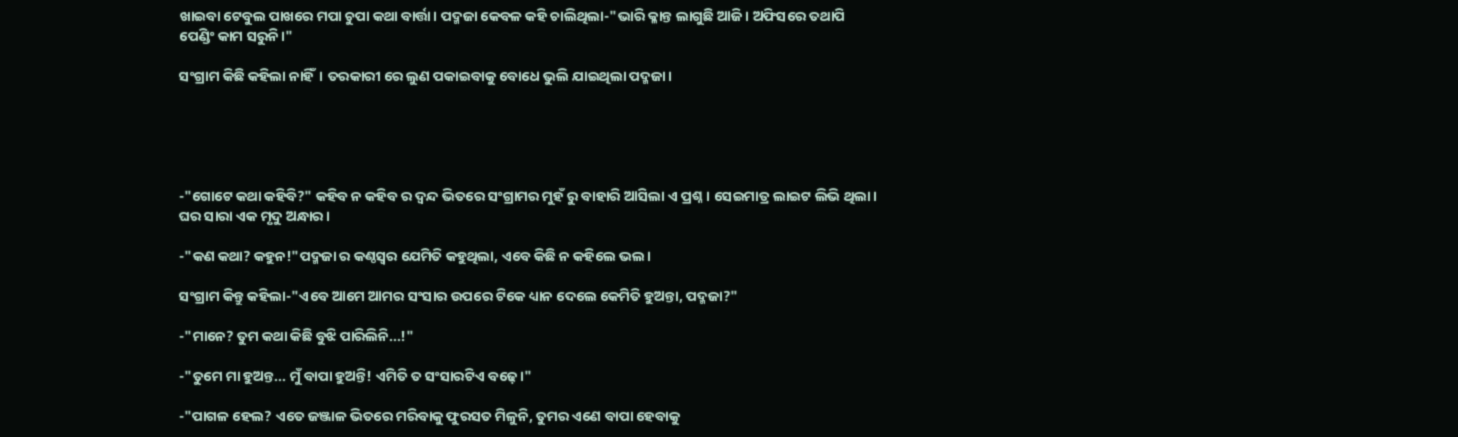ଖାଇବା ଟେବୁଲ ପାଖରେ ମପା ଚୁପା କଥା ବାର୍ତ୍ତା। ପଦ୍ମଜା କେବଳ କହି ଚାଲିଥିଲା-"ଭାରି କ୍ଳାନ୍ତ ଲାଗୁଛି ଆଜି। ଅଫିସରେ ତଥାପି ପେଣ୍ଡିଂ କାମ ସରୁନି।"

ସଂଗ୍ରାମ କିଛି କହିଲା ନାହିଁ। ତରକାରୀ ରେ ଲୁଣ ପକାଇବାକୁ ବୋଧେ ଭୁଲି ଯାଇଥିଲା ପଦ୍ମଜା।





-"ଗୋଟେ କଥା କହିବି?" କହିବ ନ କହିବ ର ଦ୍ଵନ୍ଦ ଭିତରେ ସଂଗ୍ରାମର ମୁହଁ ରୁ ବାହାରି ଆସିଲା ଏ ପ୍ରଶ୍ନ। ସେଇମାତ୍ର ଲାଇଟ ଲିଭି ଥିଲା। ଘର ସାରା ଏକ ମୃଦୁ ଅନ୍ଧାର।

-"କଣ କଥା? କହୁନ!"ପଦ୍ମଜା ର କଣ୍ଠସ୍ୱର ଯେମିତି କହୁଥିଲା, ଏବେ କିଛି ନ କହିଲେ ଭଲ।

ସଂଗ୍ରାମ କିନ୍ତୁ କହିଲା-"ଏବେ ଆମେ ଆମର ସଂସାର ଉପରେ ଟିକେ ଧ୍ୟାନ ଦେଲେ କେମିତି ହୁଅନ୍ତା, ପଦ୍ମଜା?"

-"ମାନେ? ତୁମ କଥା କିଛି ବୁଝି ପାରିଲିନି...!"

-"ତୁମେ ମା ହୁଅନ୍ତ... ମୁଁ ବାପା ହୁଅନ୍ତି! ଏମିତି ତ ସଂସାରଟିଏ ବଢ଼େ।"

-"ପାଗଳ ହେଲ? ଏତେ ଜଞ୍ଜାଳ ଭିତରେ ମରିବାକୁ ଫୁରସତ ମିଳୁନି, ତୁମର ଏଣେ ବାପା ହେବାକୁ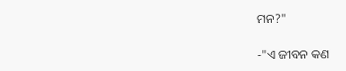ମନ?"

-"ଏ ଜୀବନ କଣ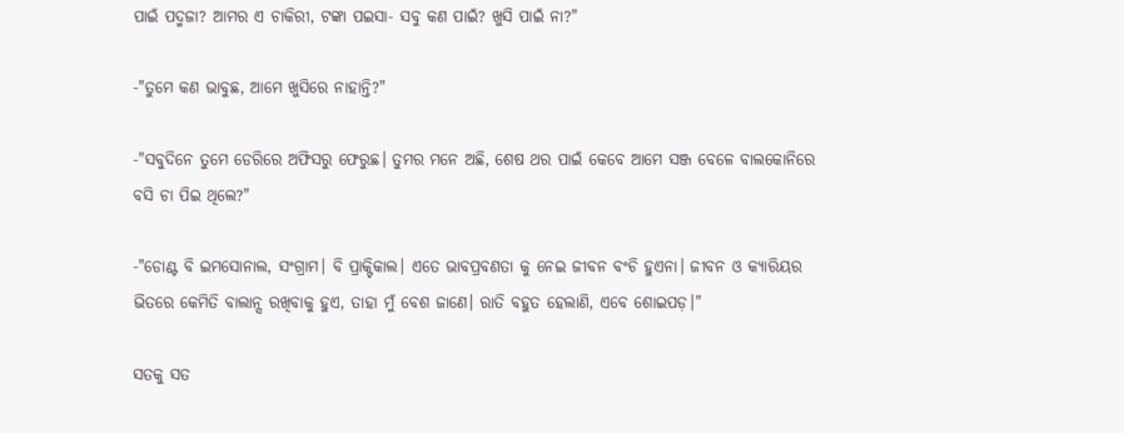ପାଇଁ ପଦ୍ମଜା? ଆମର ଏ ଚାକିରୀ, ଟଙ୍କା ପଇସା- ସବୁ କଣ ପାଇଁ? ଖୁସି ପାଇଁ ନା?"

-"ତୁମେ କଣ ଭାବୁଛ, ଆମେ ଖୁସିରେ ନାହାନ୍ତି?"

-"ସବୁଦିନେ ତୁମେ ଡେରିରେ ଅଫିସରୁ ଫେରୁଛ। ତୁମର ମନେ ଅଛି, ଶେଷ ଥର ପାଇଁ କେବେ ଆମେ ସଞ୍ଜ ବେଳେ ବାଲକୋନିରେ ବସି ଚା ପିଇ ଥିଲେ?"

-"ଡୋଣ୍ଟ ବି ଇମସୋନାଲ, ସଂଗ୍ରାମ। ବି ପ୍ରାକ୍ଟିକାଲ। ଏତେ ଭାବପ୍ରବଣତା କୁ ନେଇ ଜୀବନ ବଂଚି ହୁଏନା। ଜୀବନ ଓ କ୍ୟାରିୟର ଭିତରେ କେମିତି ବାଲାନ୍ସ ରଖିବାକୁ ହୁଏ, ତାହା ମୁଁ ବେଶ ଜାଣେ। ରାତି ବହୁତ ହେଲାଣି, ଏବେ ଶୋଇପଡ଼।"

ସତକୁ ସତ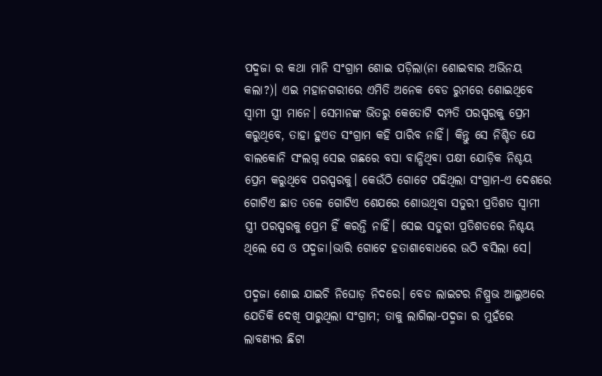ପଦ୍ମଜା ର କଥା ମାନି ସଂଗ୍ରାମ ଶୋଇ ପଡ଼ିଲା(ନା ଶୋଇବାର ଅଭିନୟ କଲା?)। ଏଇ ମହାନଗରୀରେ ଏମିତି ଅନେକ ବେଡ ରୁମରେ ଶୋଇଥିବେ ସ୍ୱାମୀ ସ୍ତ୍ରୀ ମାନେ। ସେମାନଙ୍କ ଭିତରୁ କେତୋଟି ଦମ୍ପତି ପରସ୍ପରକୁ ପ୍ରେମ କରୁଥିବେ, ତାହା ହୁଏତ ସଂଗ୍ରାମ କହି ପାରିବ ନାହିଁ। କିନ୍ତୁ ସେ ନିଶ୍ଚିତ ଯେ ବାଲକୋନି ସଂଲଗ୍ନ ସେଇ ଗଛରେ ବସା ବାନ୍ଧିଥିବା ପକ୍ଷୀ ଯୋଡ଼ିକ ନିଶ୍ଚୟ ପ୍ରେମ କରୁଥିବେ ପରସ୍ପରକୁ। କେଉଁଠି ଗୋଟେ ପଢିଥିଲା ସଂଗ୍ରାମ-ଏ ଦେଶରେ ଗୋଟିଏ ଛାତ ତଳେ ଗୋଟିଏ ଶେଯରେ ଶୋଉଥିବା ସତୁରୀ ପ୍ରତିଶତ ସ୍ୱାମୀ ସ୍ତ୍ରୀ ପରସ୍ପରକୁ ପ୍ରେମ ହିଁ କରନ୍ତି ନାହିଁ। ସେଇ ସତୁରୀ ପ୍ରତିଶତରେ ନିଶ୍ଚୟ ଥିଲେ ସେ ଓ ପଦ୍ମଜା।ଭାରି ଗୋଟେ ହତାଶାବୋଧରେ ଉଠି ବସିଲା ସେ।

ପଦ୍ମଜା ଶୋଇ ଯାଇଚି ନିଘୋଡ଼ ନିଦରେ। ବେଡ ଲାଇଟର ନିଷ୍ପ୍ରଭ ଆଲୁଅରେ ଯେତିକି ଦେଖି ପାରୁଥିଲା ସଂଗ୍ରାମ; ତାକୁ ଲାଗିଲା-ପଦ୍ମଜା ର ମୁହଁରେ ଲାବଣ୍ୟର ଛିଟା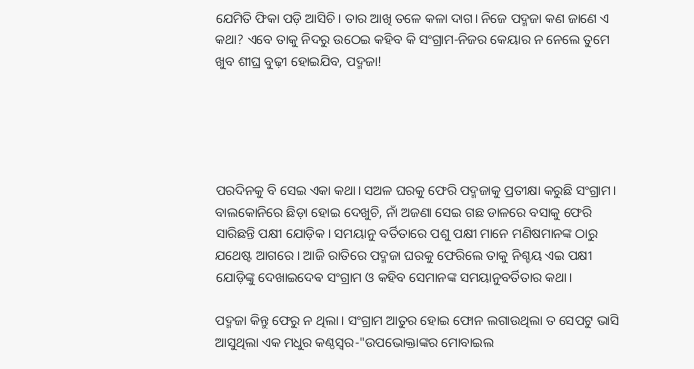ଯେମିତି ଫିକା ପଡ଼ି ଆସିଚି। ତାର ଆଖି ତଳେ କଳା ଦାଗ। ନିଜେ ପଦ୍ମଜା କଣ ଜାଣେ ଏ କଥା? ଏବେ ତାକୁ ନିଦରୁ ଉଠେଇ କହିବ କି ସଂଗ୍ରାମ-ନିଜର କେୟାର ନ ନେଲେ ତୁମେ ଖୁବ ଶୀଘ୍ର ବୁଢ଼ୀ ହୋଇଯିବ, ପଦ୍ମଜା!





ପରଦିନକୁ ବି ସେଇ ଏକା କଥା। ସଅଳ ଘରକୁ ଫେରି ପଦ୍ମଜାକୁ ପ୍ରତୀକ୍ଷା କରୁଛି ସଂଗ୍ରାମ। ବାଲକୋନିରେ ଛିଡ଼ା ହୋଇ ଦେଖୁଚି, ନାଁ ଅଜଣା ସେଇ ଗଛ ଡାଳରେ ବସାକୁ ଫେରି ସାରିଛନ୍ତି ପକ୍ଷୀ ଯୋଡ଼ିକ। ସମୟାନୁ ବର୍ତିତାରେ ପଶୁ ପକ୍ଷୀ ମାନେ ମଣିଷମାନଙ୍କ ଠାରୁ ଯଥେଷ୍ଟ ଆଗରେ। ଆଜି ରାତିରେ ପଦ୍ମଜା ଘରକୁ ଫେରିଲେ ତାକୁ ନିଶ୍ଚୟ ଏଇ ପକ୍ଷୀ ଯୋଡ଼ିଙ୍କୁ ଦେଖାଇଦେଵ ସଂଗ୍ରାମ ଓ କହିବ ସେମାନଙ୍କ ସମୟାନୁବର୍ତିତାର କଥା।

ପଦ୍ମଜା କିନ୍ତୁ ଫେରୁ ନ ଥିଲା। ସଂଗ୍ରାମ ଆତୁର ହୋଇ ଫୋନ ଲଗାଉଥିଲା ତ ସେପଟୁ ଭାସି ଆସୁଥିଲା ଏକ ମଧୁର କଣ୍ଠସ୍ୱର-"ଉପଭୋକ୍ତାଙ୍କର ମୋବାଇଲ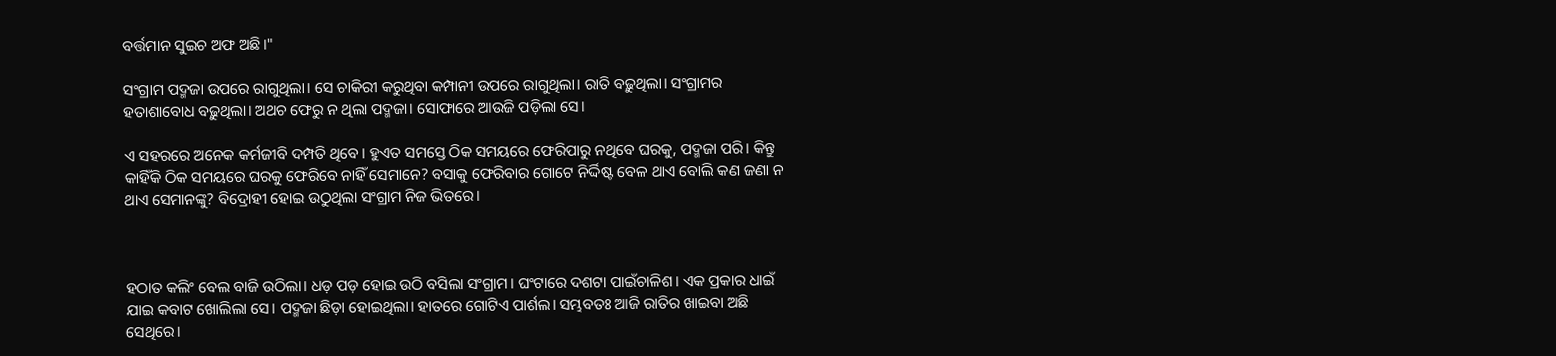ବର୍ତ୍ତମାନ ସୁଇଚ ଅଫ ଅଛି।"

ସଂଗ୍ରାମ ପଦ୍ମଜା ଉପରେ ରାଗୁଥିଲା। ସେ ଚାକିରୀ କରୁଥିବା କମ୍ପାନୀ ଉପରେ ରାଗୁଥିଲା। ରାତି ବଢ଼ୁଥିଲା। ସଂଗ୍ରାମର ହତାଶାବୋଧ ବଢ଼ୁଥିଲା। ଅଥଚ ଫେରୁ ନ ଥିଲା ପଦ୍ମଜା। ସୋଫାରେ ଆଉଜି ପଡ଼ିଲା ସେ।

ଏ ସହରରେ ଅନେକ କର୍ମଜୀବି ଦମ୍ପତି ଥିବେ। ହୁଏତ ସମସ୍ତେ ଠିକ ସମୟରେ ଫେରିପାରୁ ନଥିବେ ଘରକୁ, ପଦ୍ମଜା ପରି। କିନ୍ତୁ କାହିଁକି ଠିକ ସମୟରେ ଘରକୁ ଫେରିବେ ନାହିଁ ସେମାନେ? ବସାକୁ ଫେରିବାର ଗୋଟେ ନିର୍ଦ୍ଦିଷ୍ଟ ବେଳ ଥାଏ ବୋଲି କଣ ଜଣା ନ ଥାଏ ସେମାନଙ୍କୁ? ବିଦ୍ରୋହୀ ହୋଇ ଉଠୁଥିଲା ସଂଗ୍ରାମ ନିଜ ଭିତରେ।



ହଠାତ କଲିଂ ବେଲ ବାଜି ଉଠିଲା। ଧଡ଼ ପଡ଼ ହୋଇ ଉଠି ବସିଲା ସଂଗ୍ରାମ। ଘଂଟାରେ ଦଶଟା ପାଇଁଚାଳିଶ। ଏକ ପ୍ରକାର ଧାଇଁ ଯାଇ କବାଟ ଖୋଲିଲା ସେ। ପଦ୍ମଜା ଛିଡ଼ା ହୋଇଥିଲା। ହାତରେ ଗୋଟିଏ ପାର୍ଶଲ। ସମ୍ଭବତଃ ଆଜି ରାତିର ଖାଇବା ଅଛି ସେଥିରେ।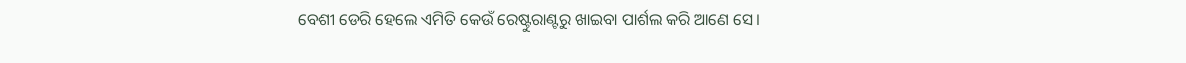ବେଶୀ ଡେରି ହେଲେ ଏମିତି କେଉଁ ରେଷ୍ଟୁରାଣ୍ଟରୁ ଖାଇବା ପାର୍ଶଲ କରି ଆଣେ ସେ।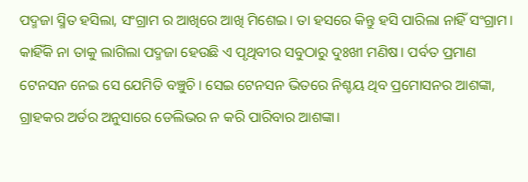ପଦ୍ମଜା ସ୍ମିତ ହସିଲା, ସଂଗ୍ରାମ ର ଆଖିରେ ଆଖି ମିଶେଇ। ତା ହସରେ କିନ୍ତୁ ହସି ପାରିଲା ନାହିଁ ସଂଗ୍ରାମ। କାହିଁକି ନା ତାକୁ ଲାଗିଲା ପଦ୍ମଜା ହେଉଛି ଏ ପୃଥିବୀର ସବୁଠାରୁ ଦୁଃଖୀ ମଣିଷ। ପର୍ବତ ପ୍ରମାଣ ଟେନସନ ନେଇ ସେ ଯେମିତି ବଞ୍ଚୁଚି। ସେଇ ଟେନସନ ଭିତରେ ନିଶ୍ଚୟ ଥିବ ପ୍ରମୋସନର ଆଶଙ୍କା, ଗ୍ରାହକର ଅର୍ଡର ଅନୁସାରେ ଡେଲିଭର ନ କରି ପାରିବାର ଆଶଙ୍କା।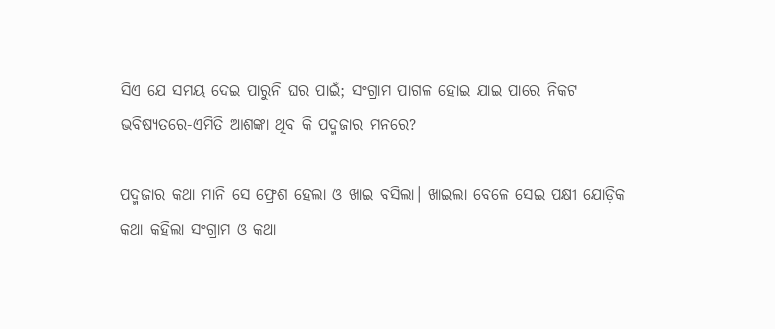ସିଏ ଯେ ସମୟ ଦେଇ ପାରୁନି ଘର ପାଇଁ; ସଂଗ୍ରାମ ପାଗଳ ହୋଇ ଯାଇ ପାରେ ନିକଟ ଭବିଷ୍ୟତରେ-ଏମିତି ଆଶଙ୍କା ଥିବ କି ପଦ୍ମଜାର ମନରେ?

ପଦ୍ମଜାର କଥା ମାନି ସେ ଫ୍ରେଶ ହେଲା ଓ ଖାଇ ବସିଲା। ଖାଇଲା ବେଳେ ସେଇ ପକ୍ଷୀ ଯୋଡ଼ିକ କଥା କହିଲା ସଂଗ୍ରାମ ଓ କଥା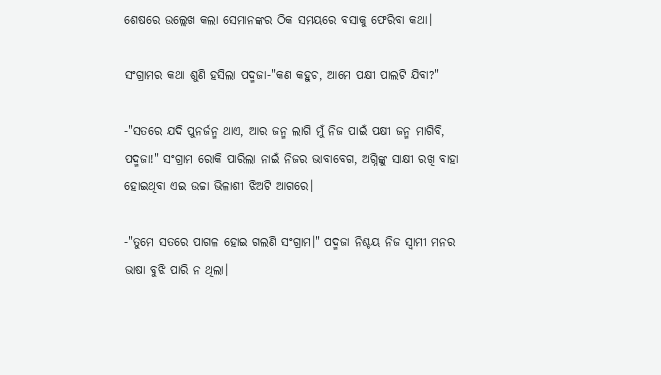ଶେଷରେ ଉଲ୍ଲେଖ କଲା ସେମାନଙ୍କର ଠିକ ସମୟରେ ବସାକୁ ଫେରିବା କଥା।

ସଂଗ୍ରାମର କଥା ଶୁଣି ହସିଲା ପଦ୍ମଜା-"କଣ କହୁଚ, ଆମେ ପକ୍ଷୀ ପାଲଟି ଯିବା?"

-"ସତରେ ଯଦି ପୁନର୍ଜନ୍ମ ଥାଏ, ଆର ଜନ୍ମ ଲାଗି ମୁଁ ନିଜ ପାଇଁ ପକ୍ଷୀ ଜନ୍ମ ମାଗିବି, ପଦ୍ମଜା!" ସଂଗ୍ରାମ ରୋକି ପାରିଲା ନାଇଁ ନିଜର ଭାବାବେଗ, ଅଗ୍ନିଙ୍କୁ ସାକ୍ଷୀ ରଖି ବାହା ହୋଇଥିବା ଏଇ ଉଚ୍ଚା ଭିଳାଶୀ ଝିଅଟି ଆଗରେ।

-"ତୁମେ ସତରେ ପାଗଳ ହୋଇ ଗଲଣି ସଂଗ୍ରାମ।" ପଦ୍ମଜା ନିଶ୍ଚୟ ନିଜ ସ୍ୱାମୀ ମନର ଭାଷା ବୁଝି ପାରି ନ ଥିଲା।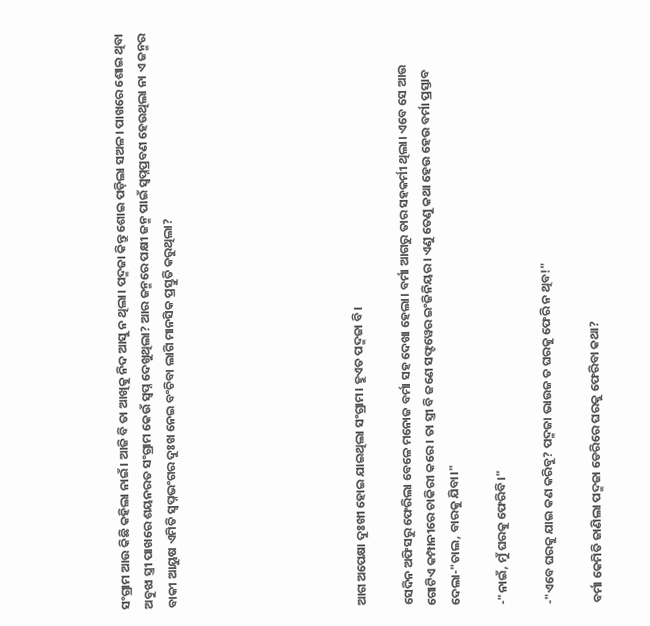ସଂଗ୍ରାମ ଆଉ କିଛି କହିଲା ନାଇଁ। ଆଜି ବି ତା ଆଖିକୁ ନିଦ ଆସୁ ନ ଥିଲା। ପଦ୍ମଜା କିନ୍ତୁ ଶୋଇ ପଡ଼ିଲା ସଅଳ। ପାଖରେ ଶୋଇ ଥିବା ଅବୁଝା ସ୍ତ୍ରୀ ପାଖରେ ଶୟନରତ ସଂଗ୍ରାମ କେଉଁ ସ୍ବପ୍ନ ଦେଖୁଥିଲା? ଆର ଜନ୍ମରେ ପକ୍ଷୀ ଜନ୍ମ ପାଇଁ ସ୍ବପ୍ନପ୍ରବଣ ହେଉଥିଲା ନା ଏ ଜନ୍ମର ବାକୀ ଆୟୁଷ ଏମିତି ସ୍ବପ୍ନଭଂଗର ଦୁଃଖ ନେଇ ବଂଚିବା ଲାଗି ମାନସିକ ପ୍ରସ୍ତୁତି କରୁଥିଲା?







ଆଗ ଅପେକ୍ଷା ଦୁଃଖୀ ହୋଇ ଯାଇଥିଲା ସଂଗ୍ରାମ। ହୁଏତ ପଦ୍ମଜା ବି।

ସେଦିନ ଅଫିସରୁ ଫେରିଲା ବେଳେ ମନୋଜ ବର୍ମା ସହ ଦେଖା ହେଲା। ବର୍ମା ଆଗରୁ ତାର ସହକର୍ମୀ ଥିଲା। ଏବେ ସେ ଆଉ ଗୋଟିଏ କମ୍ପାନୀରେ ଚାକିରୀ କରେ। ତା ସ୍ତ୍ରୀ ବି ଜଣେ ସଫ୍ଟୱେର ଇଂଜିନିୟର। ଏଣୁ ତେଣୁ କଥା ହେଉ ହେଉ ବର୍ମା ପ୍ରସ୍ତାବ ଦେଲା-"ଚାଲ, ବାରକୁ ଯିବା।"

-"ନାଇଁ, ମୁଁ ଘରକୁ ଫେରିବି।"

-"ଏବେ ଘରକୁ ଯାଇ କଣ କରିବୁ? ପଦ୍ମଜା ଭାଉଜ ତ ଘରକୁ ଫେରି ନ ଥିବ!"

ବର୍ମା କେମିତି ଜାଣିଲା ପଦ୍ମଜା ଡେରିରେ ଘରକୁ ଫେରିବା କଥା?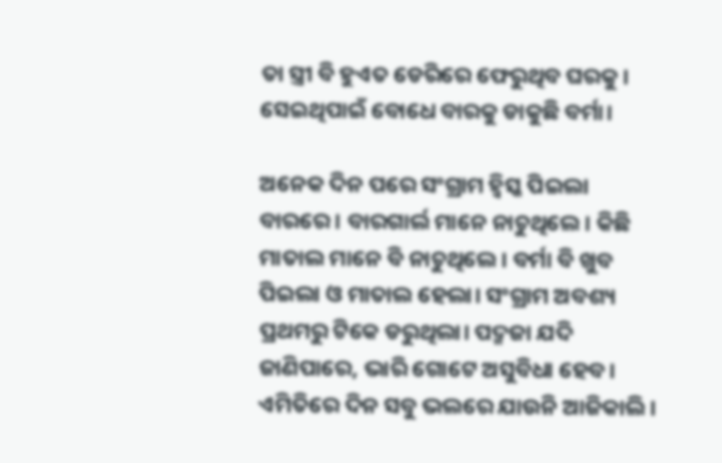ତା ସ୍ତ୍ରୀ ବି ହୁଏତ ଡେରିରେ ଫେରୁଥିବ ଘରକୁ। ସେଇଥିପାଇଁ ବୋଧେ ବାରକୁ ଡାକୁଛି ବର୍ମା।

ଅନେକ ଦିନ ପରେ ସଂଗ୍ରାମ ହ୍ବିସ୍କ ପିଇଲା ବାରରେ। ବାରଗାର୍ଲ ମାନେ ନାଚୁଥିଲେ। କିଛି ମାତାଲ ମାନେ ବି ନାଚୁଥିଲେ। ବର୍ମା ବି ଖୁବ ପିଇଲା ଓ ମାତାଲ ହେଲା। ସଂଗ୍ରାମ ଅବଶ୍ୟ ପ୍ରଥମରୁ ଟିକେ ଡରୁଥିଲା। ପଦ୍ମଜା ଯଦି ଜାଣିପାରେ, ଭାରି ଗୋଟେ ଅସୁବିଧା ହେବ। ଏମିତିରେ ଦିନ ସବୁ ଭଲରେ ଯାଉନି ଆଜିକାଲି।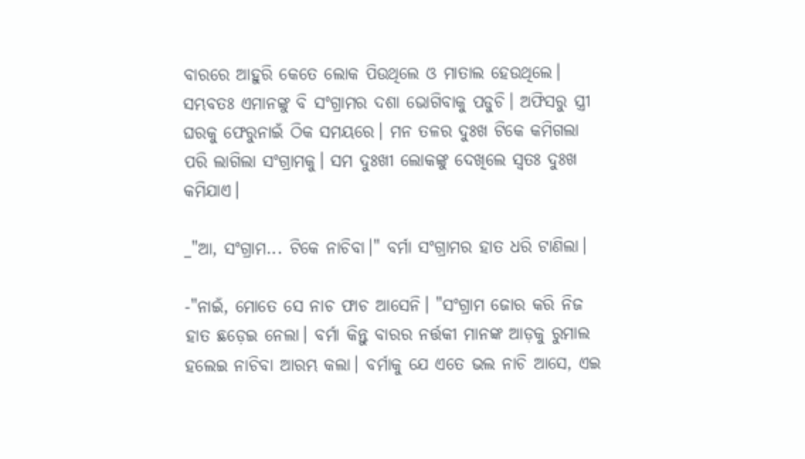ବାରରେ ଆହୁରି କେତେ ଲୋକ ପିଉଥିଲେ ଓ ମାତାଲ ହେଉଥିଲେ। ସମ୍ଭବତଃ ଏମାନଙ୍କୁ ବି ସଂଗ୍ରାମର ଦଶା ଭୋଗିବାକୁ ପଡୁଚି। ଅଫିସରୁ ସ୍ତ୍ରୀ ଘରକୁ ଫେରୁନାଇଁ ଠିକ ସମୟରେ। ମନ ତଳର ଦୁଃଖ ଟିକେ କମିଗଲା ପରି ଲାଗିଲା ସଂଗ୍ରାମକୁ। ସମ ଦୁଃଖୀ ଲୋକଙ୍କୁ ଦେଖିଲେ ସ୍ୱତଃ ଦୁଃଖ କମିଯାଏ।

_"ଆ, ସଂଗ୍ରାମ... ଟିକେ ନାଚିବା।" ବର୍ମା ସଂଗ୍ରାମର ହାତ ଧରି ଟାଣିଲା।

-"ନାଇଁ, ମୋତେ ସେ ନାଚ ଫାଚ ଆସେନି। "ସଂଗ୍ରାମ ଜୋର କରି ନିଜ ହାତ ଛଡ଼େଇ ନେଲା। ବର୍ମା କିନ୍ତୁ ବାରର ନର୍ତ୍ତକୀ ମାନଙ୍କ ଆଡ଼କୁ ରୁମାଲ ହଲେଇ ନାଚିବା ଆରମ୍ଭ କଲା। ବର୍ମାକୁ ଯେ ଏତେ ଭଲ ନାଚି ଆସେ, ଏଇ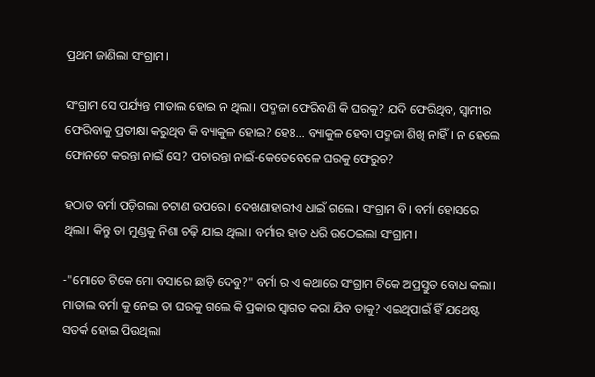ପ୍ରଥମ ଜାଣିଲା ସଂଗ୍ରାମ।

ସଂଗ୍ରାମ ସେ ପର୍ଯ୍ୟନ୍ତ ମାତାଲ ହୋଇ ନ ଥିଲା। ପଦ୍ମଜା ଫେରିବଣି କି ଘରକୁ? ଯଦି ଫେରିଥିବ, ସ୍ୱାମୀର ଫେରିବାକୁ ପ୍ରତୀକ୍ଷା କରୁଥିବ କି ବ୍ୟାକୁଳ ହୋଇ? ହେଃ... ବ୍ୟାକୁଳ ହେବା ପଦ୍ମଜା ଶିଖି ନାହିଁ। ନ ହେଲେ ଫୋନଟେ କରନ୍ତା ନାଇଁ ସେ? ପଚାରନ୍ତା ନାଇଁ-କେତେବେଳେ ଘରକୁ ଫେରୁଚ?

ହଠାତ ବର୍ମା ପଡ଼ିଗଲା ଚଟାଣ ଉପରେ। ଦେଖଣାହାରୀଏ ଧାଇଁ ଗଲେ। ସଂଗ୍ରାମ ବି। ବର୍ମା ହୋସରେ ଥିଲା। କିନ୍ତୁ ତା ମୁଣ୍ଡକୁ ନିଶା ଚଢ଼ି ଯାଇ ଥିଲା। ବର୍ମାର ହାତ ଧରି ଉଠେଇଲା ସଂଗ୍ରାମ।

-"ମୋତେ ଟିକେ ମୋ ବସାରେ ଛାଡ଼ି ଦେବୁ?" ବର୍ମା ର ଏ କଥାରେ ସଂଗ୍ରାମ ଟିକେ ଅପ୍ରସ୍ତୁତ ବୋଧ କଲା। ମାତାଲ ବର୍ମା କୁ ନେଇ ତା ଘରକୁ ଗଲେ କି ପ୍ରକାର ସ୍ୱାଗତ କରା ଯିବ ତାକୁ? ଏଇଥିପାଇଁ ହିଁ ଯଥେଷ୍ଟ ସତର୍କ ହୋଇ ପିଉଥିଲା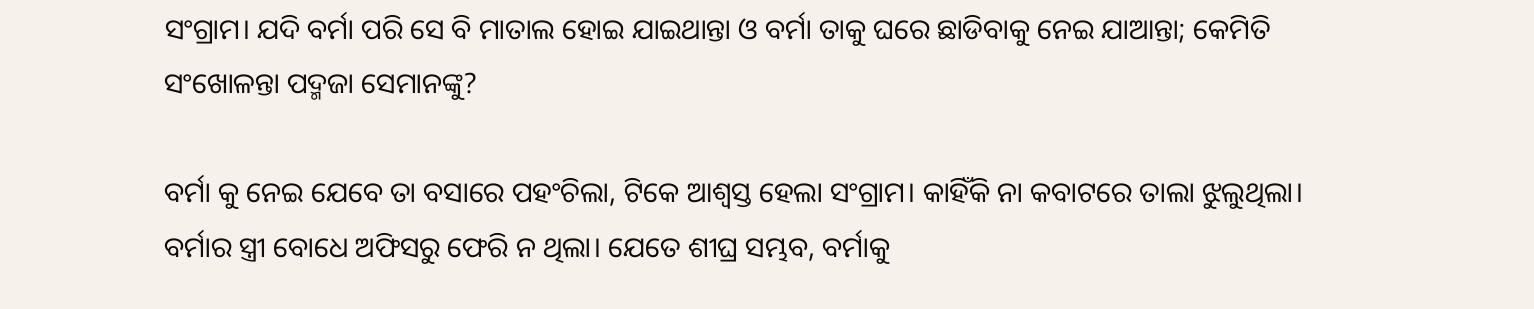ସଂଗ୍ରାମ। ଯଦି ବର୍ମା ପରି ସେ ବି ମାତାଲ ହୋଇ ଯାଇଥାନ୍ତା ଓ ବର୍ମା ତାକୁ ଘରେ ଛାଡିବାକୁ ନେଇ ଯାଆନ୍ତା; କେମିତି ସଂଖୋଳନ୍ତା ପଦ୍ମଜା ସେମାନଙ୍କୁ?

ବର୍ମା କୁ ନେଇ ଯେବେ ତା ବସାରେ ପହଂଚିଲା, ଟିକେ ଆଶ୍ୱସ୍ତ ହେଲା ସଂଗ୍ରାମ। କାହିଁକି ନା କବାଟରେ ତାଲା ଝୁଲୁଥିଲା। ବର୍ମାର ସ୍ତ୍ରୀ ବୋଧେ ଅଫିସରୁ ଫେରି ନ ଥିଲା। ଯେତେ ଶୀଘ୍ର ସମ୍ଭବ, ବର୍ମାକୁ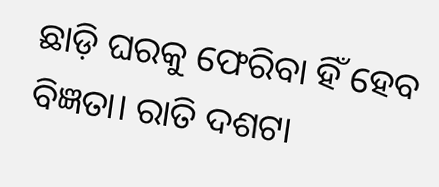ଛାଡ଼ି ଘରକୁ ଫେରିବା ହିଁ ହେବ ବିଜ୍ଞତା। ରାତି ଦଶଟା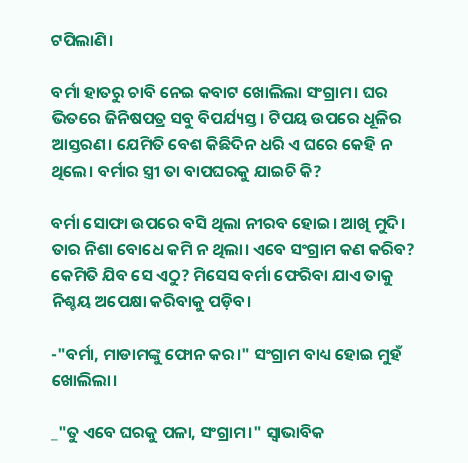ଟପିଲାଣି।

ବର୍ମା ହାତରୁ ଚାବି ନେଇ କବାଟ ଖୋଲିଲା ସଂଗ୍ରାମ। ଘର ଭିତରେ ଜିନିଷପତ୍ର ସବୁ ବିପର୍ଯ୍ୟସ୍ତ। ଟିପୟ ଉପରେ ଧୂଳିର ଆସ୍ତରଣ। ଯେମିତି ବେଶ କିଛିଦିନ ଧରି ଏ ଘରେ କେହି ନ ଥିଲେ। ବର୍ମାର ସ୍ତ୍ରୀ ତା ବାପଘରକୁ ଯାଇଚି କି?

ବର୍ମା ସୋଫା ଉପରେ ବସି ଥିଲା ନୀରବ ହୋଇ। ଆଖି ମୁଦି। ତାର ନିଶା ବୋଧେ କମି ନ ଥିଲା। ଏବେ ସଂଗ୍ରାମ କଣ କରିବ? କେମିତି ଯିବ ସେ ଏଠୁ? ମିସେସ ବର୍ମା ଫେରିବା ଯାଏ ତାକୁ ନିଶ୍ଚୟ ଅପେକ୍ଷା କରିବାକୁ ପଡ଼ିବ।

-"ବର୍ମା, ମାଡାମଙ୍କୁ ଫୋନ କର।" ସଂଗ୍ରାମ ବାଧ୍ୟ ହୋଇ ମୁହଁ ଖୋଲିଲା।

_"ତୁ ଏବେ ଘରକୁ ପଳା, ସଂଗ୍ରାମ।" ସ୍ୱାଭାବିକ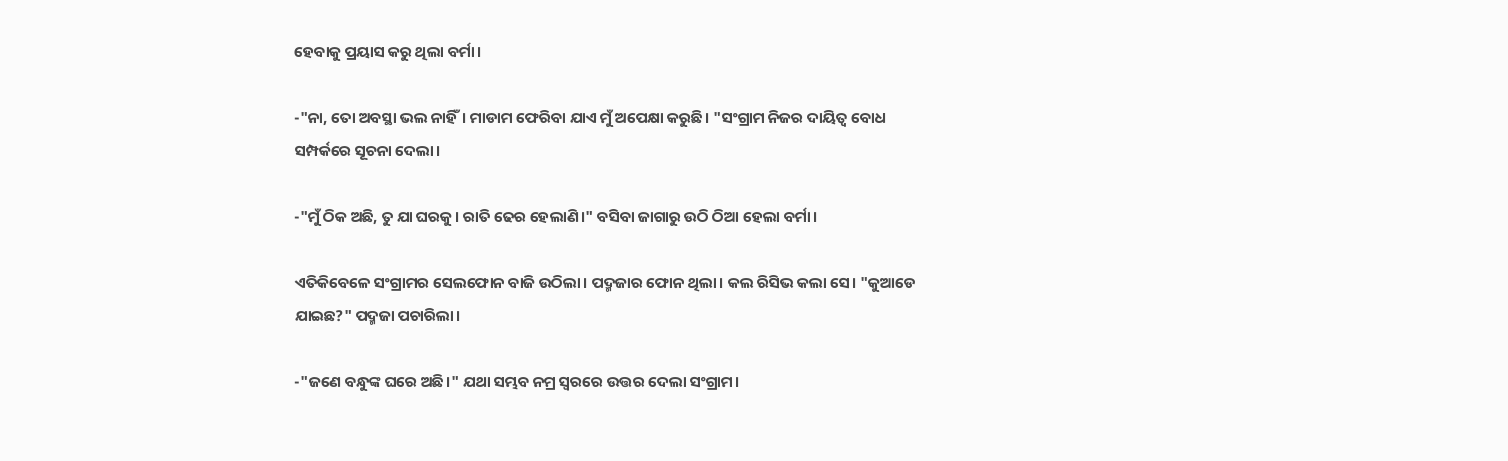ହେବାକୁ ପ୍ରୟାସ କରୁ ଥିଲା ବର୍ମା।

-"ନା, ତୋ ଅବସ୍ଥା ଭଲ ନାହିଁ। ମାଡାମ ଫେରିବା ଯାଏ ମୁଁ ଅପେକ୍ଷା କରୁଛି। "ସଂଗ୍ରାମ ନିଜର ଦାୟିତ୍ୱ ବୋଧ ସମ୍ପର୍କରେ ସୂଚନା ଦେଲା।

-"ମୁଁ ଠିକ ଅଛି, ତୁ ଯା ଘରକୁ। ରାତି ଢେର ହେଲାଣି।" ବସିବା ଜାଗାରୁ ଉଠି ଠିଆ ହେଲା ବର୍ମା।

ଏତିକିବେଳେ ସଂଗ୍ରାମର ସେଲଫୋନ ବାଜି ଉଠିଲା। ପଦ୍ମଜାର ଫୋନ ଥିଲା। କଲ ରିସିଭ କଲା ସେ। "କୁଆଡେ ଯାଇଛ?" ପଦ୍ମଜା ପଚାରିଲା।

-"ଜଣେ ବନ୍ଧୁଙ୍କ ଘରେ ଅଛି।" ଯଥା ସମ୍ଭବ ନମ୍ର ସ୍ୱରରେ ଉତ୍ତର ଦେଲା ସଂଗ୍ରାମ।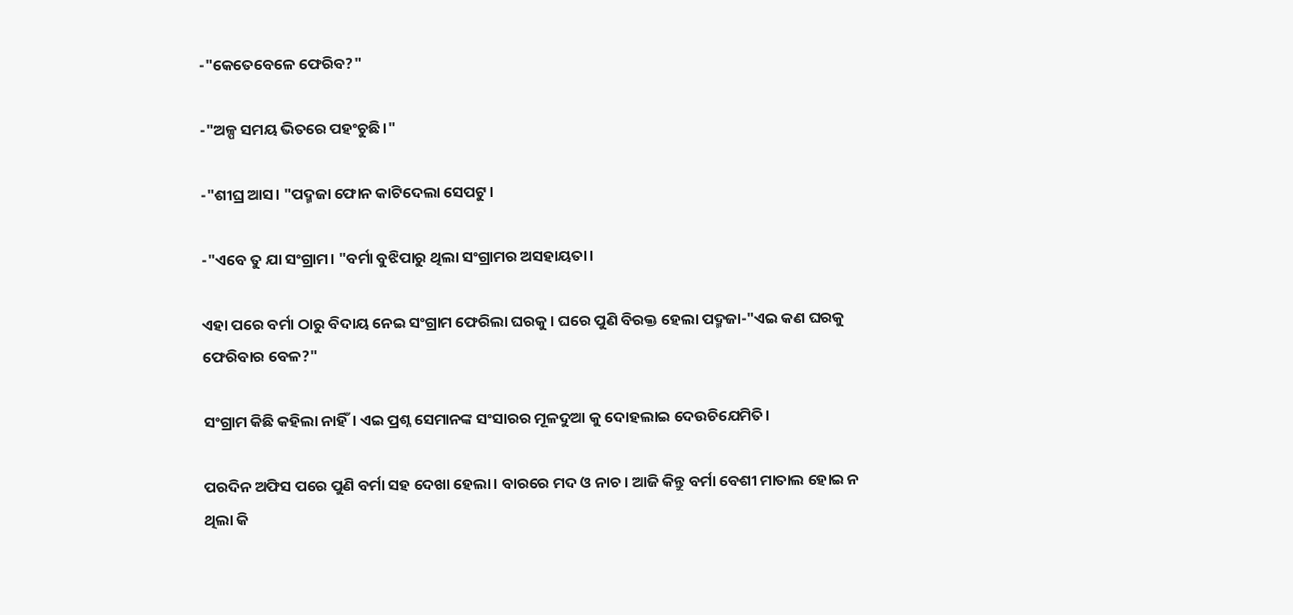-"କେତେବେଳେ ଫେରିବ?"

-"ଅଳ୍ପ ସମୟ ଭିତରେ ପହଂଚୁଛି।"

-"ଶୀଘ୍ର ଆସ। "ପଦ୍ମଜା ଫୋନ କାଟିଦେଲା ସେପଟୁ।

-"ଏବେ ତୁ ଯା ସଂଗ୍ରାମ। "ବର୍ମା ବୁଝିପାରୁ ଥିଲା ସଂଗ୍ରାମର ଅସହାୟତା।

ଏହା ପରେ ବର୍ମା ଠାରୁ ବିଦାୟ ନେଇ ସଂଗ୍ରାମ ଫେରିଲା ଘରକୁ। ଘରେ ପୁଣି ବିରକ୍ତ ହେଲା ପଦ୍ମଜା-"ଏଇ କଣ ଘରକୁ ଫେରିବାର ବେଳ?"

ସଂଗ୍ରାମ କିଛି କହିଲା ନାହିଁ। ଏଇ ପ୍ରଶ୍ନ ସେମାନଙ୍କ ସଂସାରର ମୂଳଦୁଆ କୁ ଦୋହଲାଇ ଦେଉଚିଯେମିତି।

ପରଦିନ ଅଫିସ ପରେ ପୁଣି ବର୍ମା ସହ ଦେଖା ହେଲା। ବାରରେ ମଦ ଓ ନାଚ। ଆଜି କିନ୍ତୁ ବର୍ମା ବେଶୀ ମାତାଲ ହୋଇ ନ ଥିଲା କି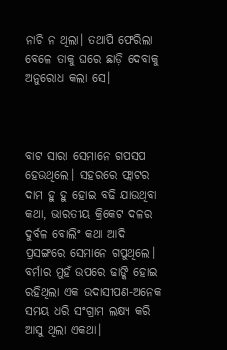ନାଚି ନ ଥିଲା। ତଥାପି ଫେରିଲା ବେଳେ ତାକୁ ଘରେ ଛାଡ଼ି ଦେବାକୁ ଅନୁରୋଧ କଲା ସେ।



ବାଟ ସାରା ସେମାନେ ଗପସପ ହେଉଥିଲେ। ସହରରେ ଫ୍ଲାଟର ଦାମ ହୁ ହୁ ହୋଇ ବଢି ଯାଉଥିବା କଥା, ଭାରତୀୟ କ୍ରିକେଟ ଦଳର ଦୁର୍ବଳ ବୋଲିଂ କଥା ଆଦି ପ୍ରସଙ୍ଗରେ ସେମାନେ ଗପୁଥିଲେ। ବର୍ମାର ମୁହଁ ଉପରେ ଢାଙ୍କି ହୋଇ ରହିଥିଲା ଏକ ଉଦାସୀପଣ-ଅନେକ ସମୟ ଧରି ସଂଗ୍ରାମ ଲକ୍ଷ୍ୟ କରି ଆସୁ ଥିଲା ଏକଥା।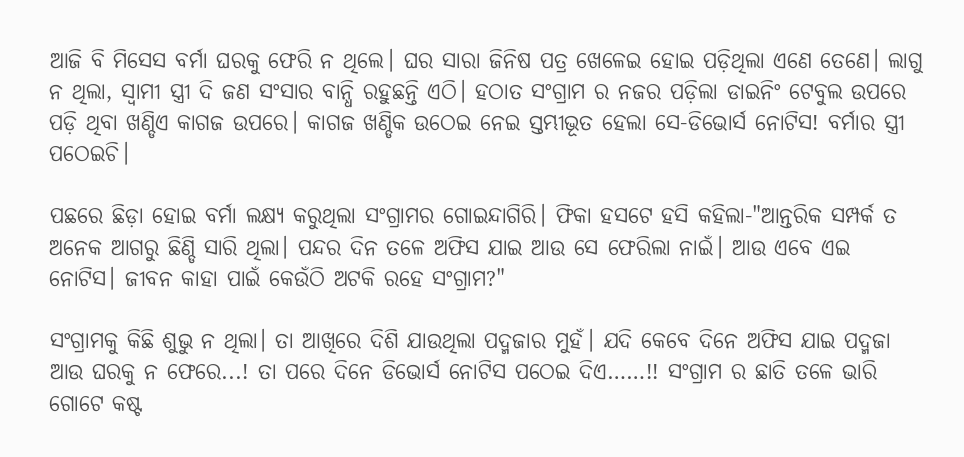ଆଜି ବି ମିସେସ ବର୍ମା ଘରକୁ ଫେରି ନ ଥିଲେ। ଘର ସାରା ଜିନିଷ ପତ୍ର ଖେଳେଇ ହୋଇ ପଡ଼ିଥିଲା ଏଣେ ତେଣେ। ଲାଗୁ ନ ଥିଲା, ସ୍ୱାମୀ ସ୍ତ୍ରୀ ଦି ଜଣ ସଂସାର ବାନ୍ଧି ରହୁଛନ୍ତି ଏଠି। ହଠାତ ସଂଗ୍ରାମ ର ନଜର ପଡ଼ିଲା ଡାଇନିଂ ଟେବୁଲ ଉପରେ ପଡ଼ି ଥିବା ଖଣ୍ଡିଏ କାଗଜ ଉପରେ। କାଗଜ ଖଣ୍ଡିକ ଉଠେଇ ନେଇ ସ୍ତମ୍ଭୀଭୂତ ହେଲା ସେ-ଡିଭୋର୍ସ ନୋଟିସ! ବର୍ମାର ସ୍ତ୍ରୀ ପଠେଇଚି।

ପଛରେ ଛିଡ଼ା ହୋଇ ବର୍ମା ଲକ୍ଷ୍ୟ କରୁଥିଲା ସଂଗ୍ରାମର ଗୋଇନ୍ଦାଗିରି। ଫିକା ହସଟେ ହସି କହିଲା-"ଆନ୍ତରିକ ସମ୍ପର୍କ ତ ଅନେକ ଆଗରୁ ଛିଣ୍ଡି ସାରି ଥିଲା। ପନ୍ଦର ଦିନ ତଳେ ଅଫିସ ଯାଇ ଆଉ ସେ ଫେରିଲା ନାଇଁ। ଆଉ ଏବେ ଏଇ ନୋଟିସ। ଜୀବନ କାହା ପାଇଁ କେଉଁଠି ଅଟକି ରହେ ସଂଗ୍ରାମ?"

ସଂଗ୍ରାମକୁ କିଛି ଶୁଭୁ ନ ଥିଲା। ତା ଆଖିରେ ଦିଶି ଯାଉଥିଲା ପଦ୍ମଜାର ମୁହଁ। ଯଦି କେବେ ଦିନେ ଅଫିସ ଯାଇ ପଦ୍ମଜା ଆଉ ଘରକୁ ନ ଫେରେ...! ତା ପରେ ଦିନେ ଡିଭୋର୍ସ ନୋଟିସ ପଠେଇ ଦିଏ……!! ସଂଗ୍ରାମ ର ଛାତି ତଳେ ଭାରି ଗୋଟେ କଷ୍ଟ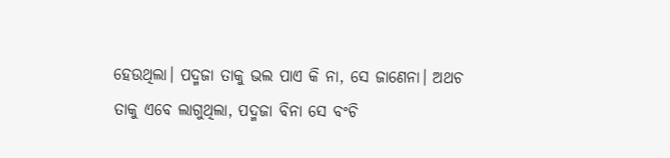ହେଉଥିଲା। ପଦ୍ମଜା ତାକୁ ଭଲ ପାଏ କି ନା, ସେ ଜାଣେନା। ଅଥଚ ତାକୁ ଏବେ ଲାଗୁଥିଲା, ପଦ୍ମଜା ବିନା ସେ ବଂଚି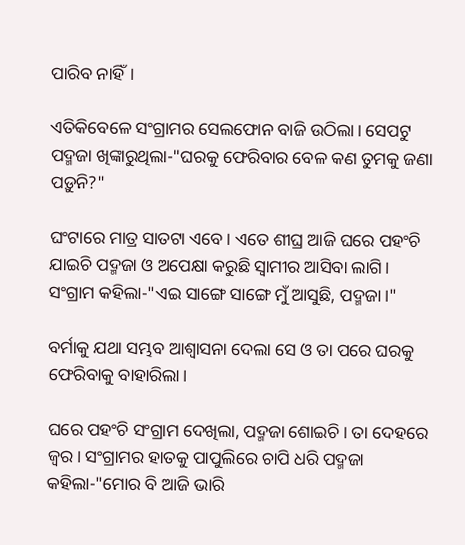ପାରିବ ନାହିଁ।

ଏତିକିବେଳେ ସଂଗ୍ରାମର ସେଲଫୋନ ବାଜି ଉଠିଲା। ସେପଟୁ ପଦ୍ମଜା ଖିଙ୍କାରୁଥିଲା-"ଘରକୁ ଫେରିବାର ବେଳ କଣ ତୁମକୁ ଜଣା ପଡ଼ୁନି?"

ଘଂଟାରେ ମାତ୍ର ସାତଟା ଏବେ। ଏତେ ଶୀଘ୍ର ଆଜି ଘରେ ପହଂଚି ଯାଇଚି ପଦ୍ମଜା ଓ ଅପେକ୍ଷା କରୁଛି ସ୍ୱାମୀର ଆସିବା ଲାଗି। ସଂଗ୍ରାମ କହିଲା-"ଏଇ ସାଙ୍ଗେ ସାଙ୍ଗେ ମୁଁ ଆସୁଛି, ପଦ୍ମଜା।"

ବର୍ମାକୁ ଯଥା ସମ୍ଭବ ଆଶ୍ୱାସନା ଦେଲା ସେ ଓ ତା ପରେ ଘରକୁ ଫେରିବାକୁ ବାହାରିଲା।

ଘରେ ପହଂଚି ସଂଗ୍ରାମ ଦେଖିଲା, ପଦ୍ମଜା ଶୋଇଚି। ତା ଦେହରେ ଜ୍ଵର। ସଂଗ୍ରାମର ହାତକୁ ପାପୁଲିରେ ଚାପି ଧରି ପଦ୍ମଜା କହିଲା-"ମୋର ବି ଆଜି ଭାରି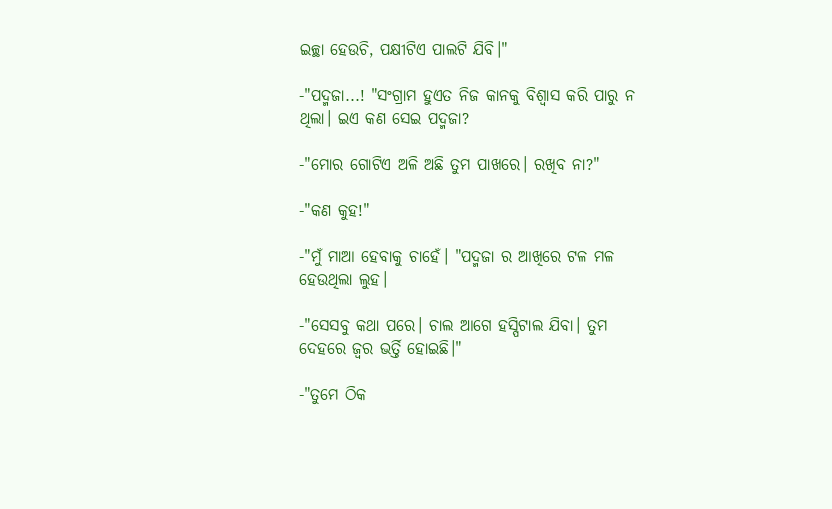ଇଚ୍ଛା ହେଉଚି, ପକ୍ଷୀଟିଏ ପାଲଟି ଯିବି।"

-"ପଦ୍ମଜା...! "ସଂଗ୍ରାମ ହୁଏତ ନିଜ କାନକୁ ବିଶ୍ବାସ କରି ପାରୁ ନ ଥିଲା। ଇଏ କଣ ସେଇ ପଦ୍ମଜା?

-"ମୋର ଗୋଟିଏ ଅଳି ଅଛି ତୁମ ପାଖରେ। ରଖିବ ନା?"

-"କଣ କୁହ!"

-"ମୁଁ ମାଆ ହେବାକୁ ଚାହେଁ। "ପଦ୍ମଜା ର ଆଖିରେ ଟଳ ମଳ ହେଉଥିଲା ଲୁହ।

-"ସେସବୁ କଥା ପରେ। ଚାଲ ଆଗେ ହସ୍ପିଟାଲ ଯିବା। ତୁମ ଦେହରେ ଜ୍ୱର ଭର୍ତ୍ତି ହୋଇଛି।"

-"ତୁମେ ଠିକ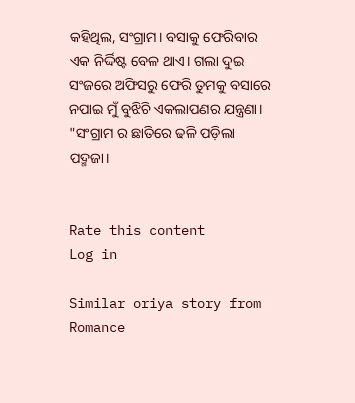କହିଥିଲ, ସଂଗ୍ରାମ। ବସାକୁ ଫେରିବାର ଏକ ନିର୍ଦ୍ଦିଷ୍ଟ ବେଳ ଥାଏ। ଗଲା ଦୁଇ ସଂଜରେ ଅଫିସରୁ ଫେରି ତୁମକୁ ବସାରେ ନପାଇ ମୁଁ ବୁଝିଚି ଏକଲାପଣର ଯନ୍ତ୍ରଣା। "ସଂଗ୍ରାମ ର ଛାତିରେ ଢଳି ପଡ଼ିଲା ପଦ୍ମଜା।


Rate this content
Log in

Similar oriya story from Romance